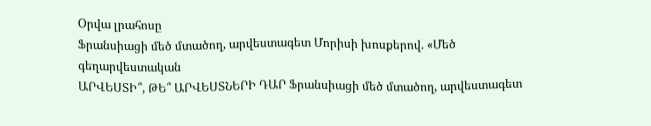Օրվա լրահոսը
Ֆրանսիացի մեծ մտածող, արվեստագետ Մորիսի խոսքերով. «Մեծ գեղարվեստական
ԱՐՎԵՍՏԻ՞, ԹԵ՞ ԱՐՎԵՍՏՆԵՐԻ ԴԱՐ Ֆրանսիացի մեծ մտածող, արվեստագետ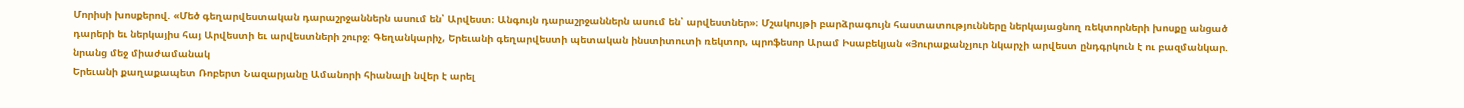Մորիսի խոսքերով. «Մեծ գեղարվեստական դարաշրջաններն ասում են՝ Արվեստ։ Անգույն դարաշրջաններն ասում են՝ արվեստներ»։ Մշակույթի բարձրագույն հաստատությունները ներկայացնող ռեկտորների խոսքը անցած դարերի եւ ներկայիս հայ Արվեստի եւ արվեստների շուրջ։ Գեղանկարիչ, Երեւանի գեղարվեստի պետական ինստիտուտի ռեկտոր, պրոֆեսոր Արամ Իսաբեկյան «Յուրաքանչյուր նկարչի արվեստ ընդգրկուն է ու բազմանկար. նրանց մեջ միաժամանակ
Երեւանի քաղաքապետ Ռոբերտ Նազարյանը Ամանորի հիանալի նվեր է արել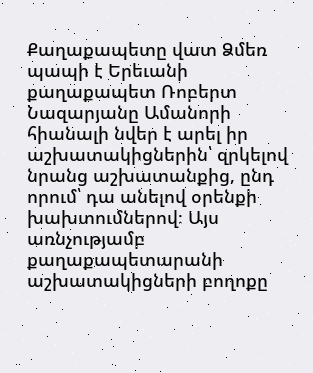Քաղաքապետը վատ Ձմեռ պապի է Երեւանի քաղաքապետ Ռոբերտ Նազարյանը Ամանորի հիանալի նվեր է արել իր աշխատակիցներին՝ զրկելով նրանց աշխատանքից, ընդ որում՝ դա անելով օրենքի խախտումներով։ Այս առնչությամբ քաղաքապետարանի աշխատակիցների բողոքը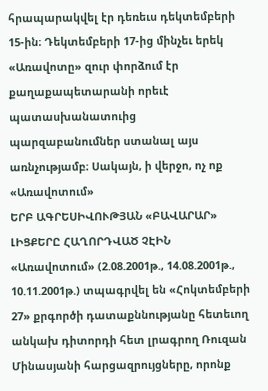հրապարակվել էր դեռեւս դեկտեմբերի 15-ին։ Դեկտեմբերի 17-ից մինչեւ երեկ «Առավոտը» զուր փորձում էր քաղաքապետարանի որեւէ պատասխանատուից պարզաբանումներ ստանալ այս առնչությամբ։ Սակայն, ի վերջո, ոչ ոք
«Առավոտում»
ԵՐԲ ԱԳՐԵՍԻՎՈՒԹՅԱՆ «ԲԱՎԱՐԱՐ» ԼԻՑՔԵՐԸ ՀԱՂՈՐԴՎԱԾ ՉԷԻՆ «Առավոտում» (2.08.2001թ., 14.08.2001թ., 10.11.2001թ.) տպագրվել են «Հոկտեմբերի 27» քրգործի դատաքննությանը հետեւող անկախ դիտորդի հետ լրագրող Ռուզան Մինասյանի հարցազրույցները, որոնք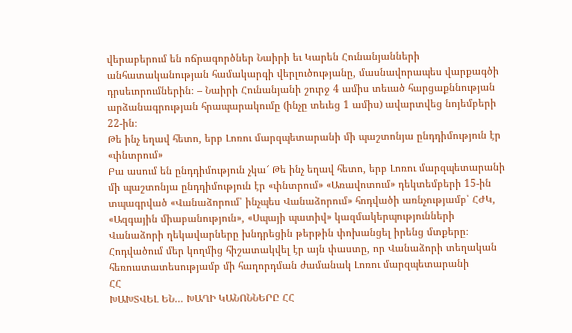վերաբերում են ոճրագործներ Նաիրի եւ Կարեն Հունանյանների անհատականության համակարգի վերլուծությանը, մասնավորապես վարքագծի դրսեւորումներին։ – Նաիրի Հունանյանի շուրջ 4 ամիս տեւած հարցաքննության արձանագրության հրապարակումը (ինչը տեւեց 1 ամիս) ավարտվեց նոյեմբերի 22-ին։
Թե ինչ եղավ հետո, երբ Լոռու մարզպետարանի մի պաշտոնյա ընդդիմություն էր «փնտրում»
Բա ասում են ընդդիմություն չկա՜ Թե ինչ եղավ հետո, երբ Լոռու մարզպետարանի մի պաշտոնյա ընդդիմություն էր «փնտրում» «Առավոտում» դեկտեմբերի 15-ին տպագրված «Վանաձորում՝ ինչպես Վանաձորում» հոդվածի առնչությամբ՝ ՀԺԿ, «Ազգային միաբանություն», «Սպայի պատիվ» կազմակերպությունների Վանաձորի ղեկավարները խնդրեցին թերթին փոխանցել իրենց մտքերը։ Հոդվածում մեր կողմից հիշատակվել էր այն փաստը, որ Վանաձորի տեղական հեռուստատեսությամբ մի հաղորդման ժամանակ Լոռու մարզպետարանի
ՀՀ
ԽԱԽՏՎԵԼ ԵՆ… ԽԱՂԻ ԿԱՆՈՆՆԵՐԸ ՀՀ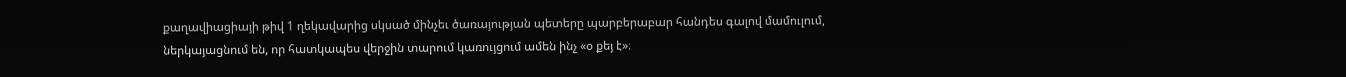քաղավիացիայի թիվ 1 ղեկավարից սկսած մինչեւ ծառայության պետերը պարբերաբար հանդես գալով մամուլում, ներկայացնում են, որ հատկապես վերջին տարում կառույցում ամեն ինչ «օ քեյ է»։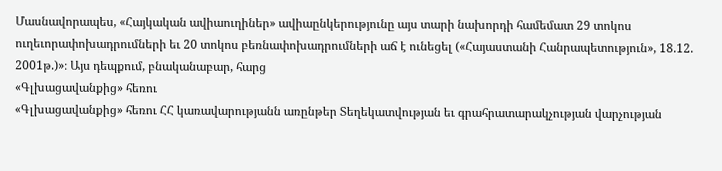Մասնավորապես, «Հայկական ավիաուղիներ» ավիաընկերությունը այս տարի նախորդի համեմատ 29 տոկոս ուղեւորափոխադրումների եւ 20 տոկոս բեռնափոխադրումների աճ է ունեցել («Հայաստանի Հանրապետություն», 18.12. 2001թ.)»։ Այս դեպքում, բնականաբար, հարց
«Գլխացավանքից» հեռու
«Գլխացավանքից» հեռու ՀՀ կառավարությանն առընթեր Տեղեկատվության եւ գրահրատարակչության վարչության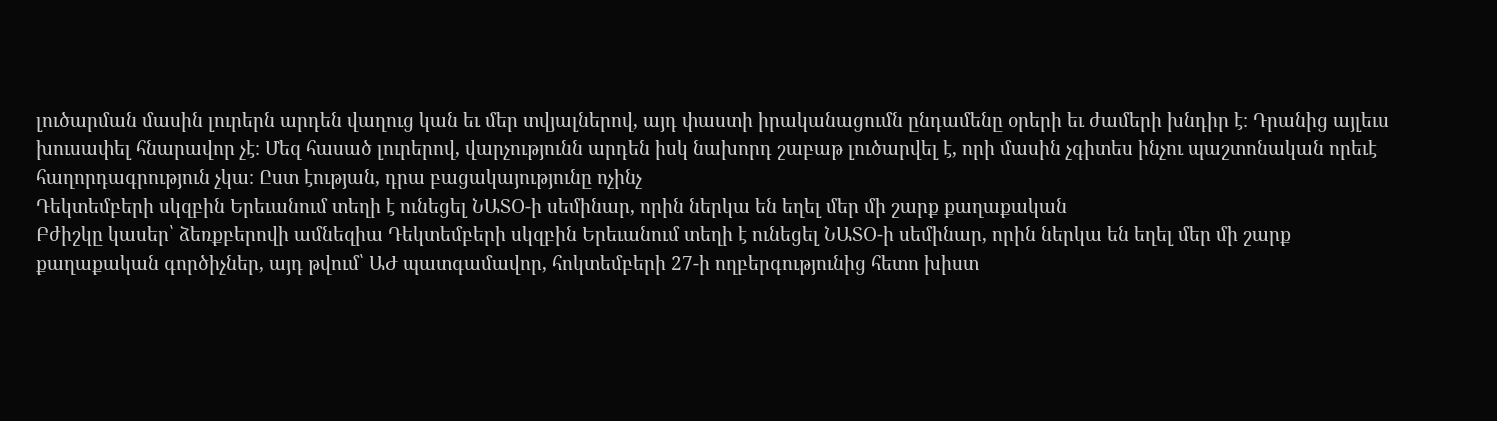լուծարման մասին լուրերն արդեն վաղուց կան եւ մեր տվյալներով, այդ փաստի իրականացումն ընդամենը օրերի եւ ժամերի խնդիր է։ Դրանից այլեւս խուսափել հնարավոր չէ։ Մեզ հասած լուրերով, վարչությունն արդեն իսկ նախորդ շաբաթ լուծարվել է, որի մասին չգիտես ինչու պաշտոնական որեւէ հաղորդագրություն չկա։ Ըստ էության, դրա բացակայությունը ոչինչ
Դեկտեմբերի սկզբին Երեւանում տեղի է ունեցել ՆԱՏՕ-ի սեմինար, որին ներկա են եղել մեր մի շարք քաղաքական
Բժիշկը կասեր՝ ձեռքբերովի ամնեզիա Դեկտեմբերի սկզբին Երեւանում տեղի է ունեցել ՆԱՏՕ-ի սեմինար, որին ներկա են եղել մեր մի շարք քաղաքական գործիչներ, այդ թվում՝ ԱԺ պատգամավոր, հոկտեմբերի 27-ի ողբերգությունից հետո խիստ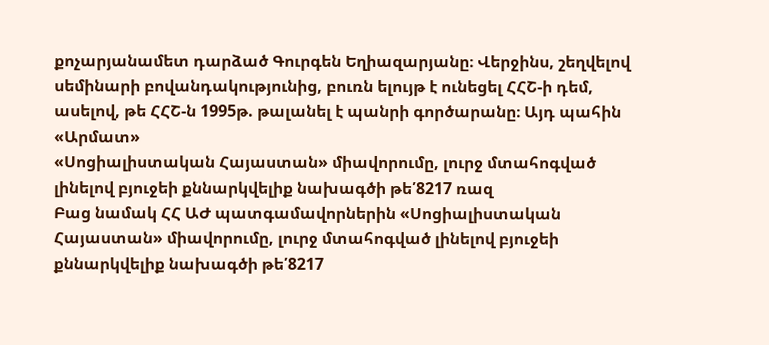քոչարյանամետ դարձած Գուրգեն Եղիազարյանը։ Վերջինս, շեղվելով սեմինարի բովանդակությունից, բուռն ելույթ է ունեցել ՀՀՇ-ի դեմ, ասելով, թե ՀՀՇ-ն 1995թ. թալանել է պանրի գործարանը։ Այդ պահին «Արմատ»
«Սոցիալիստական Հայաստան» միավորումը, լուրջ մտահոգված լինելով բյուջեի քննարկվելիք նախագծի թե՛8217 ռազ
Բաց նամակ ՀՀ ԱԺ պատգամավորներին «Սոցիալիստական Հայաստան» միավորումը, լուրջ մտահոգված լինելով բյուջեի քննարկվելիք նախագծի թե՛8217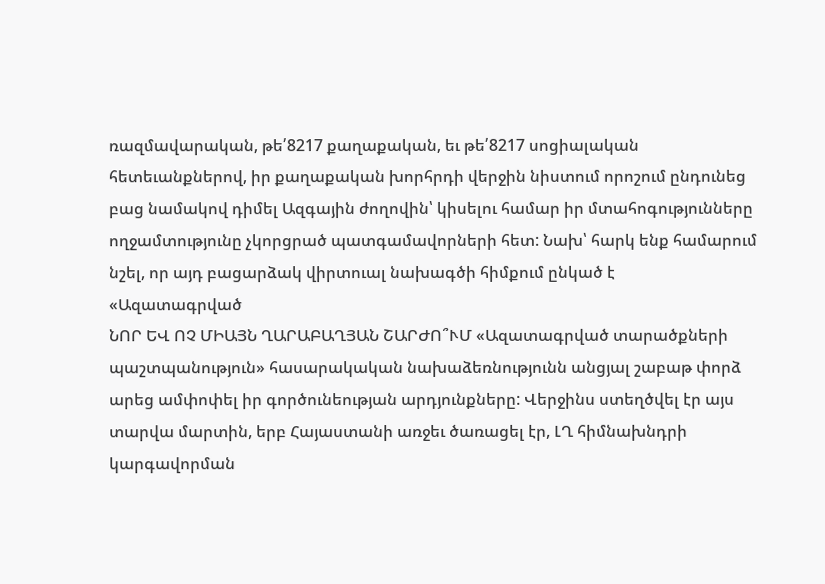ռազմավարական, թե՛8217 քաղաքական, եւ թե՛8217 սոցիալական հետեւանքներով, իր քաղաքական խորհրդի վերջին նիստում որոշում ընդունեց բաց նամակով դիմել Ազգային ժողովին՝ կիսելու համար իր մտահոգությունները ողջամտությունը չկորցրած պատգամավորների հետ: Նախ՝ հարկ ենք համարում նշել, որ այդ բացարձակ վիրտուալ նախագծի հիմքում ընկած է
«Ազատագրված
ՆՈՐ ԵՎ ՈՉ ՄԻԱՅՆ ՂԱՐԱԲԱՂՅԱՆ ՇԱՐԺՈ՞ՒՄ «Ազատագրված տարածքների պաշտպանություն» հասարակական նախաձեռնությունն անցյալ շաբաթ փորձ արեց ամփոփել իր գործունեության արդյունքները: Վերջինս ստեղծվել էր այս տարվա մարտին, երբ Հայաստանի առջեւ ծառացել էր, ԼՂ հիմնախնդրի կարգավորման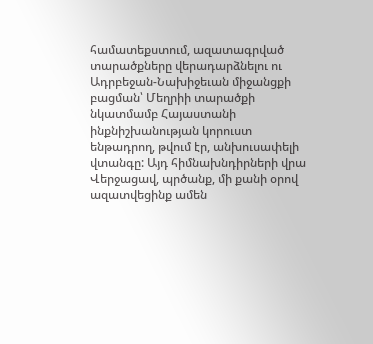համատեքստում, ազատագրված տարածքները վերադարձնելու ու Ադրբեջան-Նախիջեւան միջանցքի բացման՝ Մեղրիի տարածքի նկատմամբ Հայաստանի ինքնիշխանության կորուստ ենթադրող, թվում էր, անխուսափելի վտանգը: Այդ հիմնախնդիրների վրա
Վերջացավ, պրծանք, մի քանի օրով ազատվեցինք ամեն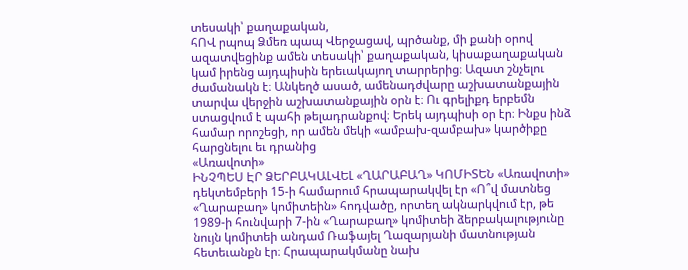տեսակի՝ քաղաքական,
հՈՎ րպոպ Ձմեռ պապ Վերջացավ, պրծանք, մի քանի օրով ազատվեցինք ամեն տեսակի՝ քաղաքական, կիսաքաղաքական կամ իրենց այդպիսին երեւակայող տարրերից։ Ազատ շնչելու ժամանակն է։ Անկեղծ ասած, ամենադժվարը աշխատանքային տարվա վերջին աշխատանքային օրն է։ Ու գրելիքդ երբեմն ստացվում է պահի թելադրանքով։ Երեկ այդպիսի օր էր։ Ինքս ինձ համար որոշեցի, որ ամեն մեկի «ամբախ-զամբախ» կարծիքը հարցնելու եւ դրանից
«Առավոտի»
ԻՆՉՊԵՍ ԷՐ ՁԵՐԲԱԿԱԼՎԵԼ «ՂԱՐԱԲԱՂ» ԿՈՄԻՏԵՆ «Առավոտի» դեկտեմբերի 15-ի համարում հրապարակվել էր «Ո՞վ մատնեց «Ղարաբաղ» կոմիտեին» հոդվածը, որտեղ ակնարկվում էր, թե 1989-ի հունվարի 7-ին «Ղարաբաղ» կոմիտեի ձերբակալությունը նույն կոմիտեի անդամ Ռաֆայել Ղազարյանի մատնության հետեւանքն էր։ Հրապարակմանը նախ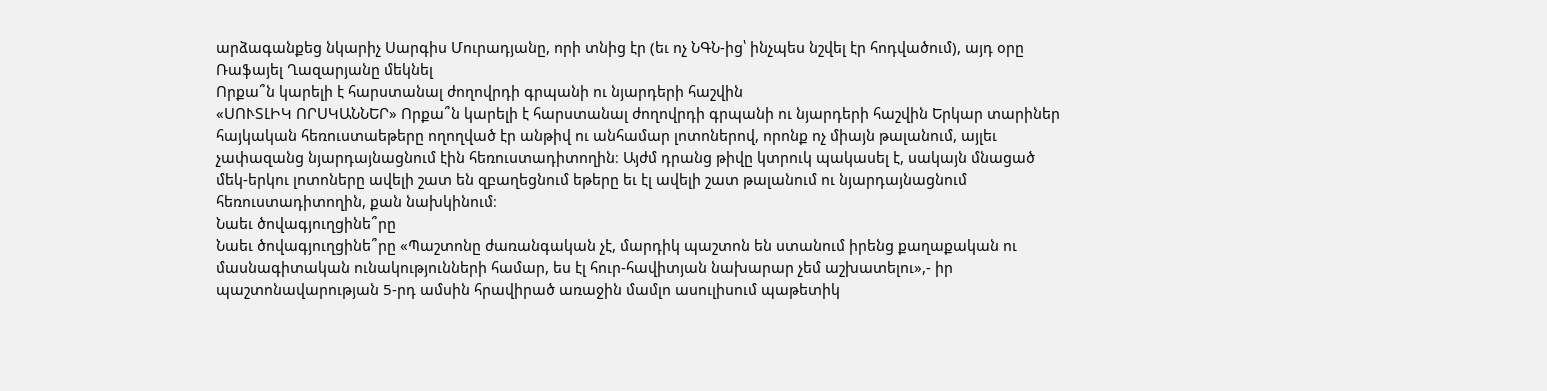արձագանքեց նկարիչ Սարգիս Մուրադյանը, որի տնից էր (եւ ոչ ՆԳՆ-ից՝ ինչպես նշվել էր հոդվածում), այդ օրը Ռաֆայել Ղազարյանը մեկնել
Որքա՞ն կարելի է հարստանալ ժողովրդի գրպանի ու նյարդերի հաշվին
«ՍՈՒՏԼԻԿ ՈՐՍԿԱՆՆԵՐ» Որքա՞ն կարելի է հարստանալ ժողովրդի գրպանի ու նյարդերի հաշվին Երկար տարիներ հայկական հեռուստաեթերը ողողված էր անթիվ ու անհամար լոտոներով, որոնք ոչ միայն թալանում, այլեւ չափազանց նյարդայնացնում էին հեռուստադիտողին։ Այժմ դրանց թիվը կտրուկ պակասել է, սակայն մնացած մեկ-երկու լոտոները ավելի շատ են զբաղեցնում եթերը եւ էլ ավելի շատ թալանում ու նյարդայնացնում հեռուստադիտողին, քան նախկինում։
Նաեւ ծովագյուղցինե՞րը
Նաեւ ծովագյուղցինե՞րը «Պաշտոնը ժառանգական չէ, մարդիկ պաշտոն են ստանում իրենց քաղաքական ու մասնագիտական ունակությունների համար, ես էլ հուր-հավիտյան նախարար չեմ աշխատելու»,- իր պաշտոնավարության 5-րդ ամսին հրավիրած առաջին մամլո ասուլիսում պաթետիկ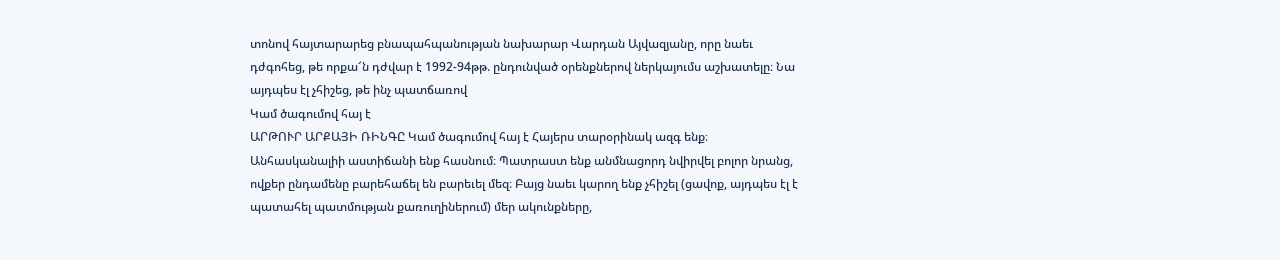տոնով հայտարարեց բնապահպանության նախարար Վարդան Այվազյանը, որը նաեւ դժգոհեց, թե որքա՜ն դժվար է 1992-94թթ. ընդունված օրենքներով ներկայումս աշխատելը։ Նա այդպես էլ չհիշեց, թե ինչ պատճառով
Կամ ծագումով հայ է
ԱՐԹՈՒՐ ԱՐՔԱՅԻ ՌԻՆԳԸ Կամ ծագումով հայ է Հայերս տարօրինակ ազգ ենք։ Անհասկանալիի աստիճանի ենք հասնում։ Պատրաստ ենք անմնացորդ նվիրվել բոլոր նրանց, ովքեր ընդամենը բարեհաճել են բարեւել մեզ։ Բայց նաեւ կարող ենք չհիշել (ցավոք, այդպես էլ է պատահել պատմության քառուղիներում) մեր ակունքները,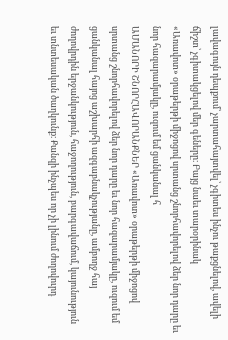լավագույն դեպքում՝ չարտահայտվել՝ չգիտես ինչու թաքցնելով, ավելի ճիշտ՝ չգիտակցելով մեր գեները։ Բայց նաեւ տարօրինակ
«Առավոտ» օրաթերթի միջոցով սրտանց շնորհավորելով ձեր նոր դարը եւ նոր հազարամյակը, ուզում եմ ցանկանալ հ
ԱՄԱՆՈՐԻ ՇՆՈՐՀԱՎՈՐԱՆՔՆԵՐ «Առավոտ» օրաթերթի միջոցով սրտանց շնորհավորելով ձեր նոր դարը եւ նոր հազարամյակը, ուզում եմ ցանկանալ հայոց աշխարհի ազգաբնակչությանը, ամբողջ հայ ժողովրդին երջանկություն, հաջողություն, բարգավաճում, կայունություն եւ տնտեսական ծաղկունք։ Քանզի ինչպես որ չի լինում ժողովուրդ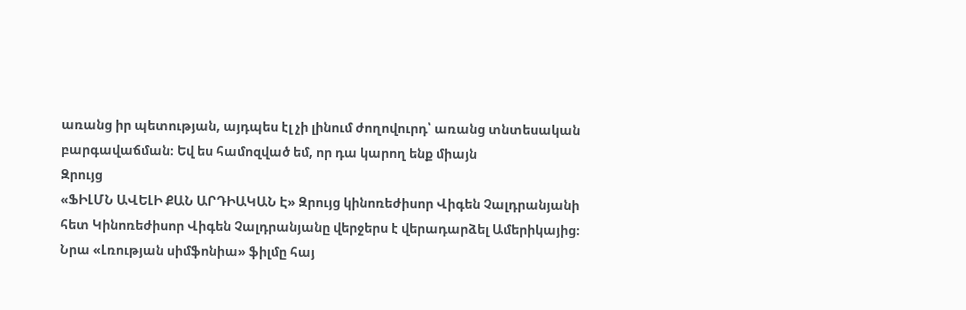առանց իր պետության, այդպես էլ չի լինում ժողովուրդ՝ առանց տնտեսական բարգավաճման։ Եվ ես համոզված եմ, որ դա կարող ենք միայն
Զրույց
«ՖԻԼՄՆ ԱՎԵԼԻ ՔԱՆ ԱՐԴԻԱԿԱՆ Է» Զրույց կինոռեժիսոր Վիգեն Չալդրանյանի հետ Կինոռեժիսոր Վիգեն Չալդրանյանը վերջերս է վերադարձել Ամերիկայից։ Նրա «Լռության սիմֆոնիա» ֆիլմը հայ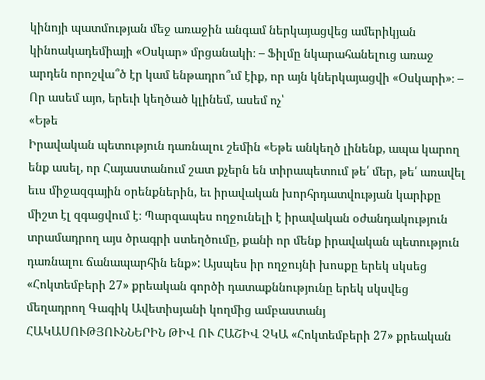կինոյի պատմության մեջ առաջին անգամ ներկայացվեց ամերիկյան կինոակադեմիայի «Օսկար» մրցանակի։ – Ֆիլմը նկարահանելուց առաջ արդեն որոշվա՞ծ էր կամ ենթադրո՞ւմ էիք, որ այն կներկայացվի «Օսկարի»։ – Որ ասեմ այո, երեւի կեղծած կլինեմ, ասեմ ոչ՝
«Եթե
Իրավական պետություն դառնալու շեմին «Եթե անկեղծ լինենք, ապա կարող ենք ասել, որ Հայաստանում շատ քչերն են տիրապետում թե՛ մեր, թե՛ առավել եւս միջազգային օրենքներին, եւ իրավական խորհրդատվության կարիքը միշտ էլ զգացվում է։ Պարզապես ողջունելի է իրավական օժանդակություն տրամադրող այս ծրագրի ստեղծումը, քանի որ մենք իրավական պետություն դառնալու ճանապարհին ենք»: Այսպես իր ողջույնի խոսքը երեկ սկսեց
«Հոկտեմբերի 27» քրեական գործի դատաքննությունը երեկ սկսվեց մեղադրող Գագիկ Ավետիսյանի կողմից ամբաստանյ
ՀԱԿԱՍՈՒԹՅՈՒՆՆԵՐԻՆ ԹԻՎ ՈՒ ՀԱՇԻՎ ՉԿԱ «Հոկտեմբերի 27» քրեական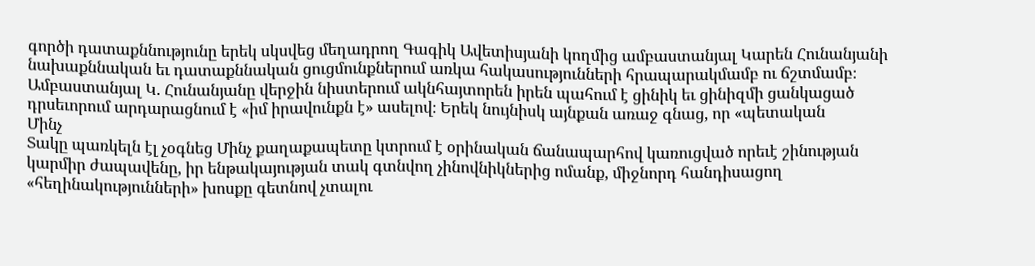գործի դատաքննությունը երեկ սկսվեց մեղադրող Գագիկ Ավետիսյանի կողմից ամբաստանյալ Կարեն Հունանյանի նախաքննական եւ դատաքննական ցուցմունքներում առկա հակասությունների հրապարակմամբ ու ճշտմամբ։ Ամբաստանյալ Կ. Հունանյանը վերջին նիստերում ակնհայտորեն իրեն պահում է ցինիկ եւ ցինիզմի ցանկացած դրսեւորում արդարացնում է «իմ իրավունքն է» ասելով։ Երեկ նույնիսկ այնքան առաջ գնաց, որ «պետական
Մինչ
Տակը պառկելն էլ չօգնեց Մինչ քաղաքապետը կտրում է օրինական ճանապարհով կառուցված որեւէ շինության կարմիր ժապավենը, իր ենթակայության տակ գտնվող չինովնիկներից ոմանք, միջնորդ հանդիսացող «հեղինակությունների» խոսքը գետնով չտալու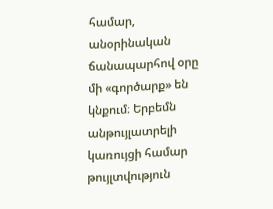համար, անօրինական ճանապարհով օրը մի «գործարք» են կնքում։ Երբեմն անթույլատրելի կառույցի համար թույլտվություն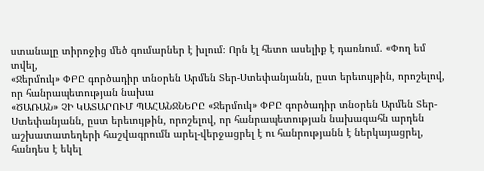ստանալը տիրոջից մեծ գումարներ է խլում։ Որն էլ հետո ասելիք է դառնում. «Փող եմ տվել,
«Ջերմուկ» ՓԲԸ գործադիր տնօրեն Արմեն Տեր-Ստեփանյանն, ըստ երեւույթին, որոշելով, որ հանրապետության նախա
«ԾԱՌԱՆ» ՉԻ ԿԱՏԱՐՈՒՄ ՊԱՀԱՆՋՆԵՐԸ «Ջերմուկ» ՓԲԸ գործադիր տնօրեն Արմեն Տեր-Ստեփանյանն, ըստ երեւույթին, որոշելով, որ հանրապետության նախագահն արդեն աշխատատեղերի հաշվագրումն արել-վերջացրել է ու հանրությանն է ներկայացրել, հանդես է եկել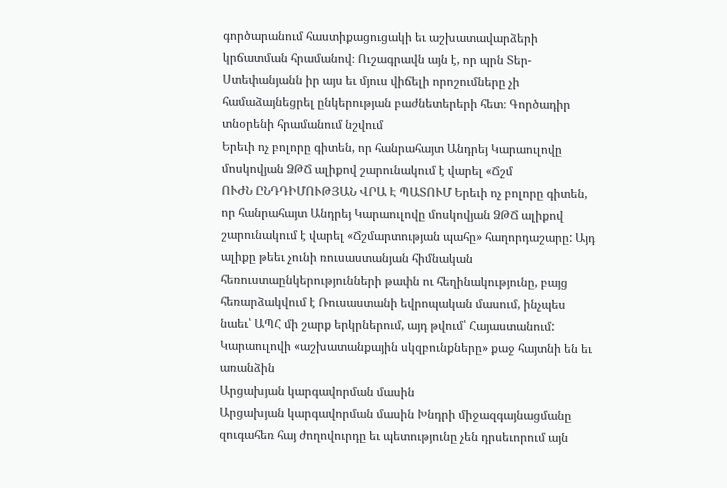գործարանում հաստիքացուցակի եւ աշխատավարձերի կրճատման հրամանով։ Ուշագրավն այն է, որ պրն Տեր-Ստեփանյանն իր այս եւ մյուս վիճելի որոշումները չի համաձայնեցրել ընկերության բաժնետերերի հետ։ Գործադիր տնօրենի հրամանում նշվում
Երեւի ոչ բոլորը գիտեն, որ հանրահայտ Անդրեյ Կարաուլովը մոսկովյան ՁԹՃ ալիքով շարունակում է վարել «Ճշմ
ՈՒԺՆ ԸՆԴԴԻՄՈՒԹՅԱՆ ՎՐԱ Է ՊԱՏՈՒՄ Երեւի ոչ բոլորը գիտեն, որ հանրահայտ Անդրեյ Կարաուլովը մոսկովյան ՁԹՃ ալիքով շարունակում է վարել «Ճշմարտության պահը» հաղորդաշարը: Այդ ալիքը թեեւ չունի ռուսաստանյան հիմնական հեռուստաընկերությունների թափն ու հեղինակությունը, բայց հեռարձակվում է Ռուսաստանի եվրոպական մասում, ինչպես նաեւ՝ ԱՊՀ մի շարք երկրներում, այդ թվում՝ Հայաստանում: Կարաուլովի «աշխատանքային սկզբունքները» քաջ հայտնի են եւ առանձին
Արցախյան կարգավորման մասին
Արցախյան կարգավորման մասին Խնդրի միջազգայնացմանը զուգահեռ հայ ժողովուրդը եւ պետությունը չեն դրսեւորում այն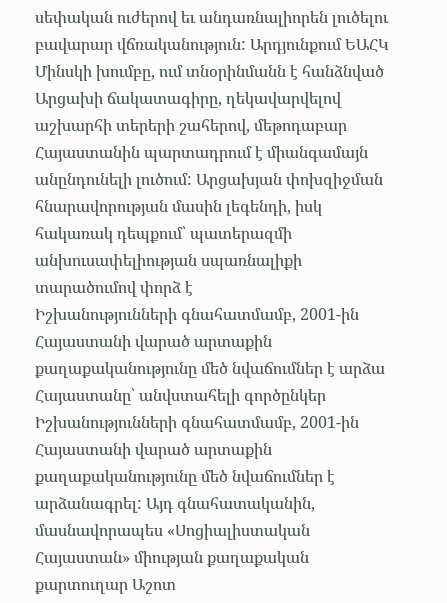սեփական ուժերով եւ անդառնալիորեն լուծելու բավարար վճռականություն: Արդյունքում ԵԱՀԿ Մինսկի խումբը, ում տնօրինմանն է հանձնված Արցախի ճակատագիրը, ղեկավարվելով աշխարհի տերերի շահերով, մեթոդաբար Հայաստանին պարտադրում է միանգամայն անընդունելի լուծում: Արցախյան փոխզիջման հնարավորության մասին լեգենդի, իսկ հակառակ դեպքում՝ պատերազմի անխուսափելիության սպառնալիքի տարածումով փորձ է
Իշխանությունների գնահատմամբ, 2001-ին Հայաստանի վարած արտաքին քաղաքականությունը մեծ նվաճումներ է արձա
Հայաստանը՝ անվստահելի գործընկեր Իշխանությունների գնահատմամբ, 2001-ին Հայաստանի վարած արտաքին քաղաքականությունը մեծ նվաճումներ է արձանագրել: Այդ գնահատականին, մասնավորապես «Սոցիալիստական Հայաստան» միության քաղաքական քարտուղար Աշոտ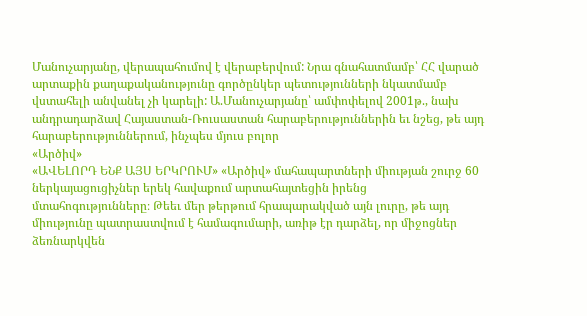Մանուչարյանը, վերապահումով է վերաբերվում: Նրա գնահատմամբ՝ ՀՀ վարած արտաքին քաղաքականությունը գործընկեր պետությունների նկատմամբ վստահելի անվանել չի կարելի: Ա.Մանուչարյանը՝ ամփոփելով 2001թ., նախ անդրադարձավ Հայաստան-Ռուսաստան հարաբերություններին եւ նշեց, թե այդ հարաբերություններում, ինչպես մյուս բոլոր
«Արծիվ»
«ԱՎԵԼՈՐԴ ԵՆՔ ԱՅՍ ԵՐԿՐՈՒՄ» «Արծիվ» մահապարտների միության շուրջ 60 ներկայացուցիչներ երեկ հավաքում արտահայտեցին իրենց մտահոգությունները։ Թեեւ մեր թերթում հրապարակված այն լուրը, թե այդ միությունը պատրաստվում է համագումարի, առիթ էր դարձել, որ միջոցներ ձեռնարկվեն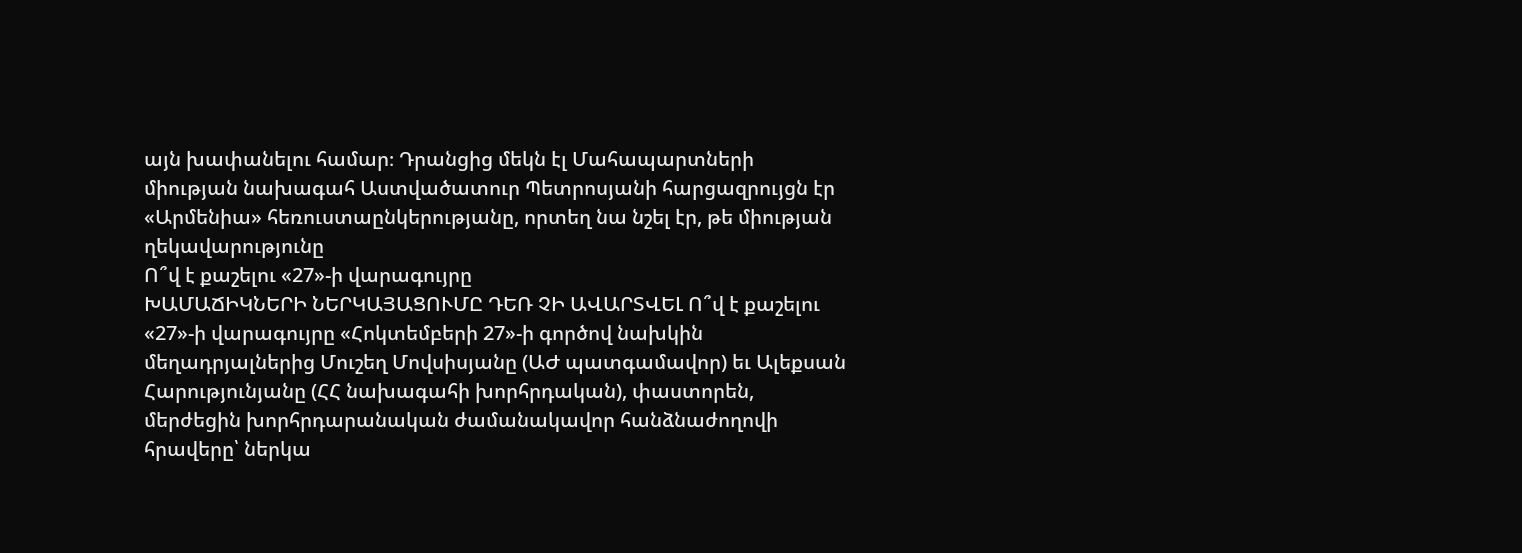այն խափանելու համար։ Դրանցից մեկն էլ Մահապարտների միության նախագահ Աստվածատուր Պետրոսյանի հարցազրույցն էր «Արմենիա» հեռուստաընկերությանը, որտեղ նա նշել էր, թե միության ղեկավարությունը
Ո՞վ է քաշելու «27»-ի վարագույրը
ԽԱՄԱՃԻԿՆԵՐԻ ՆԵՐԿԱՅԱՑՈՒՄԸ ԴԵՌ ՉԻ ԱՎԱՐՏՎԵԼ Ո՞վ է քաշելու «27»-ի վարագույրը «Հոկտեմբերի 27»-ի գործով նախկին մեղադրյալներից Մուշեղ Մովսիսյանը (ԱԺ պատգամավոր) եւ Ալեքսան Հարությունյանը (ՀՀ նախագահի խորհրդական), փաստորեն, մերժեցին խորհրդարանական ժամանակավոր հանձնաժողովի հրավերը՝ ներկա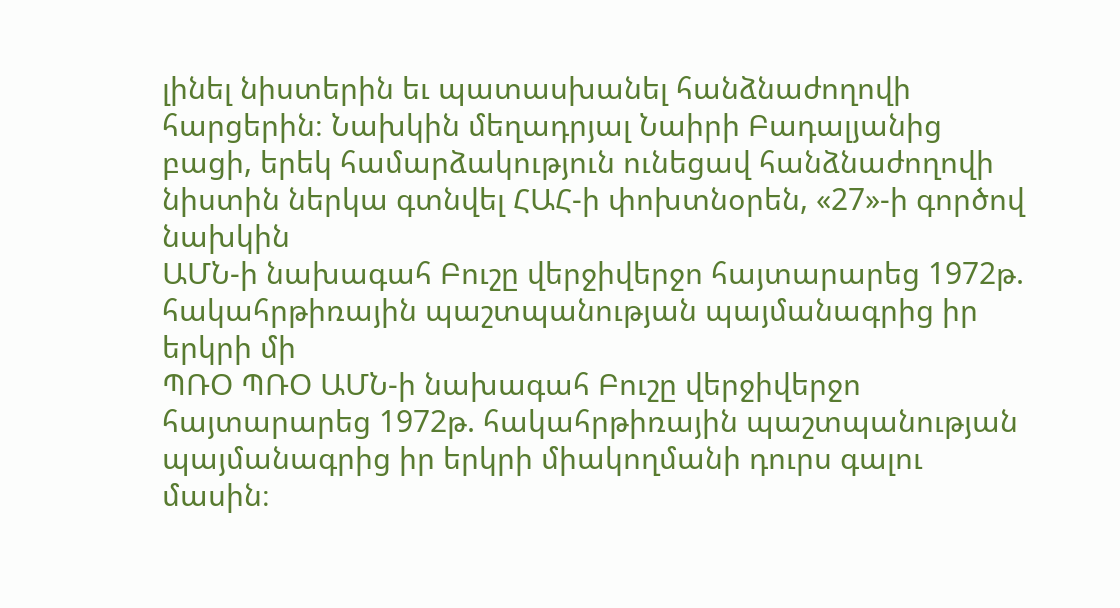լինել նիստերին եւ պատասխանել հանձնաժողովի հարցերին։ Նախկին մեղադրյալ Նաիրի Բադալյանից բացի, երեկ համարձակություն ունեցավ հանձնաժողովի նիստին ներկա գտնվել ՀԱՀ-ի փոխտնօրեն, «27»-ի գործով նախկին
ԱՄՆ-ի նախագահ Բուշը վերջիվերջո հայտարարեց 1972թ. հակահրթիռային պաշտպանության պայմանագրից իր երկրի մի
ՊՌՕ ՊՌՕ ԱՄՆ-ի նախագահ Բուշը վերջիվերջո հայտարարեց 1972թ. հակահրթիռային պաշտպանության պայմանագրից իր երկրի միակողմանի դուրս գալու մասին։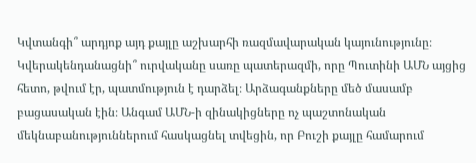Կվտանգի՞ արդյոք այդ քայլը աշխարհի ռազմավարական կայունությունը։ Կվերակենդանացնի՞ ուրվականը սառը պատերազմի, որը Պուտինի ԱՄՆ այցից հետո, թվում էր, պատմություն է դարձել։ Արձագանքները մեծ մասամբ բացասական էին։ Անգամ ԱՄՆ-ի զինակիցները ոչ պաշտոնական մեկնաբանություններում հասկացնել տվեցին, որ Բուշի քայլը համարում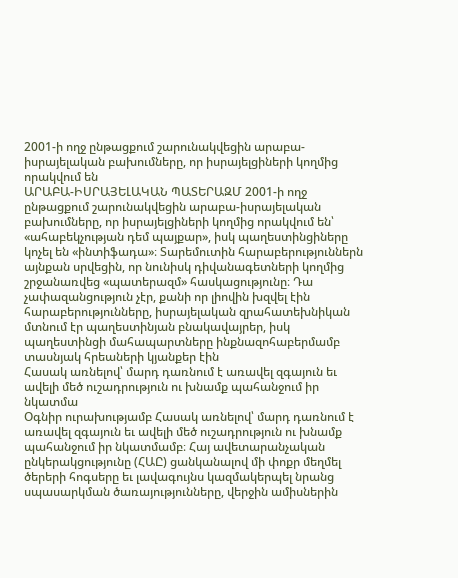2001-ի ողջ ընթացքում շարունակվեցին արաբա-իսրայելական բախումները, որ իսրայելցիների կողմից որակվում են
ԱՐԱԲԱ-ԻՍՐԱՅԵԼԱԿԱՆ ՊԱՏԵՐԱԶՄ 2001-ի ողջ ընթացքում շարունակվեցին արաբա-իսրայելական բախումները, որ իսրայելցիների կողմից որակվում են՝ «ահաբեկչության դեմ պայքար», իսկ պաղեստինցիները կոչել են «ինտիֆադա»։ Տարեմուտին հարաբերություններն այնքան սրվեցին, որ նունիսկ դիվանագետների կողմից շրջանառվեց «պատերազմ» հասկացությունը։ Դա չափազանցություն չէր, քանի որ լիովին խզվել էին հարաբերությունները, իսրայելական զրահատեխնիկան մտնում էր պաղեստինյան բնակավայրեր, իսկ պաղեստինցի մահապարտները ինքնազոհաբերմամբ տասնյակ հրեաների կյանքեր էին
Հասակ առնելով՝ մարդ դառնում է առավել զգայուն եւ ավելի մեծ ուշադրություն ու խնամք պահանջում իր նկատմա
Օգնիր ուրախությամբ Հասակ առնելով՝ մարդ դառնում է առավել զգայուն եւ ավելի մեծ ուշադրություն ու խնամք պահանջում իր նկատմամբ։ Հայ ավետարանչական ընկերակցությունը (ՀԱԸ) ցանկանալով մի փոքր մեղմել ծերերի հոգսերը եւ լավագույնս կազմակերպել նրանց սպասարկման ծառայությունները, վերջին ամիսներին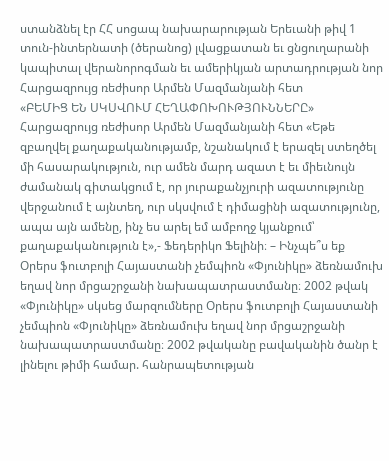ստանձնել էր ՀՀ սոցապ նախարարության Երեւանի թիվ 1 տուն-ինտերնատի (ծերանոց) լվացքատան եւ ցնցուղարանի կապիտալ վերանորոգման եւ ամերիկյան արտադրության նոր
Հարցազրույց ռեժիսոր Արմեն Մազմանյանի հետ
«ԲԵՄԻՑ ԵՆ ՍԿՍՎՈՒՄ ՀԵՂԱՓՈԽՈՒԹՅՈՒՆՆԵՐԸ» Հարցազրույց ռեժիսոր Արմեն Մազմանյանի հետ «Եթե զբաղվել քաղաքականությամբ, նշանակում է երազել ստեղծել մի հասարակություն, ուր ամեն մարդ ազատ է եւ միեւնույն ժամանակ գիտակցում է, որ յուրաքանչյուրի ազատությունը վերջանում է այնտեղ, ուր սկսվում է դիմացինի ազատությունը, ապա այն ամենը, ինչ ես արել եմ ամբողջ կյանքում՝ քաղաքականություն է»,- Ֆեդերիկո Ֆելինի։ – Ինչպե՞ս եք
Օրերս ֆուտբոլի Հայաստանի չեմպիոն «Փյունիկը» ձեռնամուխ եղավ նոր մրցաշրջանի նախապատրաստմանը։ 2002 թվակ
«Փյունիկը» սկսեց մարզումները Օրերս ֆուտբոլի Հայաստանի չեմպիոն «Փյունիկը» ձեռնամուխ եղավ նոր մրցաշրջանի նախապատրաստմանը։ 2002 թվականը բավականին ծանր է լինելու թիմի համար. հանրապետության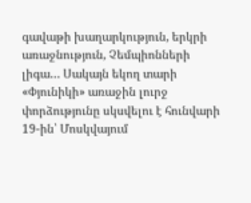գավաթի խաղարկություն, երկրի առաջնություն, Չեմպիոնների լիգա… Սակայն եկող տարի «Փյունիկի» առաջին լուրջ փորձությունը սկսվելու է հունվարի 19-ին՝ Մոսկվայում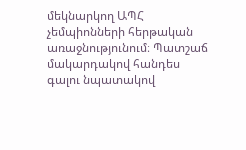մեկնարկող ԱՊՀ չեմպիոնների հերթական առաջնությունում։ Պատշաճ մակարդակով հանդես գալու նպատակով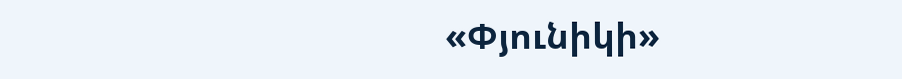«Փյունիկի»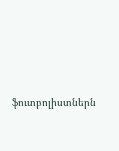ֆուտբոլիստներն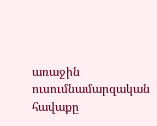առաջին ուսումնամարզական հավաքը